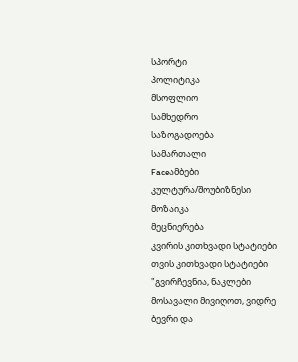სპორტი
პოლიტიკა
მსოფლიო
სამხედრო
საზოგადოება
სამართალი
Faceამბები
კულტურა/შოუბიზნესი
მოზაიკა
მეცნიერება
კვირის კითხვადი სტატიები
თვის კითხვადი სტატიები
"გვირჩევნია, ნაკლები მოსავალი მივიღოთ, ვიდრე ბევრი და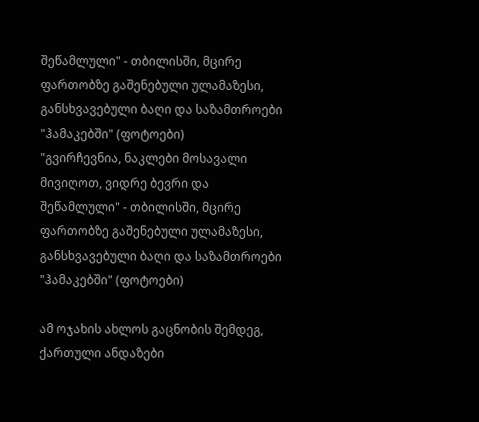შეწამლული" - თბილისში, მცირე ფართობზე გაშენებული ულამაზესი, განსხვავებული ბაღი და საზამთროები "ჰამაკებში" (ფოტოები)
"გვირჩევნია, ნაკლები მოსავალი მივიღოთ, ვიდრე ბევრი და შეწამლული" - თბილისში, მცირე ფართობზე გაშენებული ულამაზესი, განსხვავებული ბაღი და საზამთროები "ჰამაკებში" (ფოტოები)

ამ ოჯახის ახლოს გაცნობის შემდეგ, ქართული ანდაზები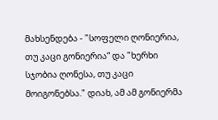მახსენდება - "სოფელი ღონიერია, თუ კაცი გონიერია“ და "ხერხი სჯობია ღონესა, თუ კაცი მოიგონებსა." დიახ, ამ ამ გონიერმა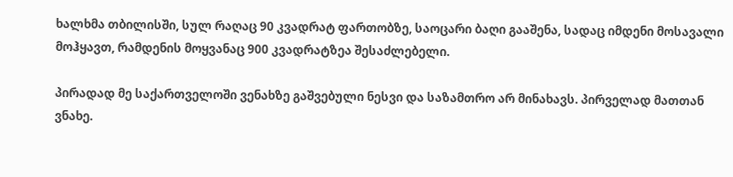ხალხმა თბილისში, სულ რაღაც 90 კვადრატ ფართობზე, საოცარი ბაღი გააშენა, სადაც იმდენი მოსავალი მოჰყავთ, რამდენის მოყვანაც 900 კვადრატზეა შესაძლებელი.

პირადად მე საქართველოში ვენახზე გაშვებული ნესვი და საზამთრო არ მინახავს. პირველად მათთან ვნახე.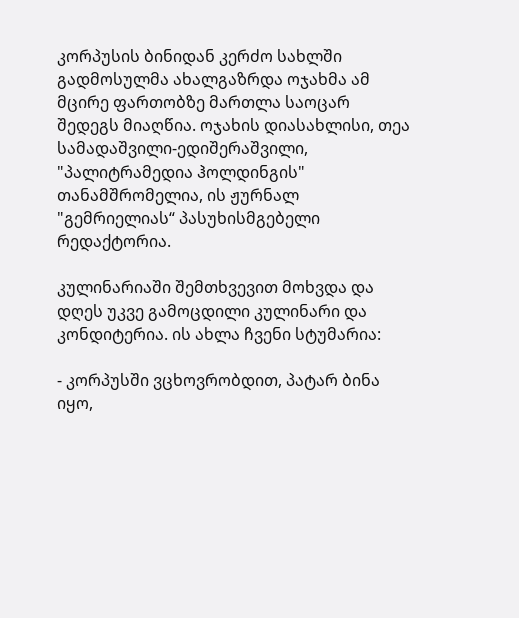კორპუსის ბინიდან კერძო სახლში გადმოსულმა ახალგაზრდა ოჯახმა ამ მცირე ფართობზე მართლა საოცარ შედეგს მიაღწია. ოჯახის დიასახლისი, თეა სამადაშვილი-ედიშერაშვილი, "პალიტრამედია ჰოლდინგის" თანამშრომელია, ის ჟურნალ "გემრიელიას“ პასუხისმგებელი რედაქტორია.

კულინარიაში შემთხვევით მოხვდა და დღეს უკვე გამოცდილი კულინარი და კონდიტერია. ის ახლა ჩვენი სტუმარია:

- კორპუსში ვცხოვრობდით, პატარ ბინა იყო,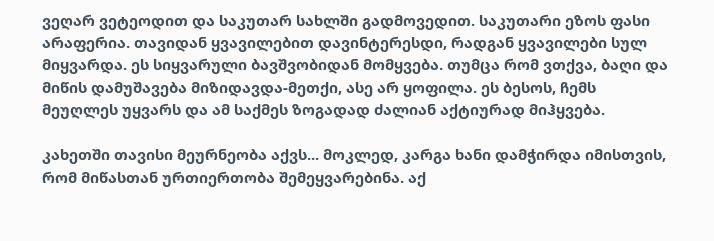ვეღარ ვეტეოდით და საკუთარ სახლში გადმოვედით. საკუთარი ეზოს ფასი არაფერია. თავიდან ყვავილებით დავინტერესდი, რადგან ყვავილები სულ მიყვარდა. ეს სიყვარული ბავშვობიდან მომყვება. თუმცა რომ ვთქვა, ბაღი და მიწის დამუშავება მიზიდავდა-მეთქი, ასე არ ყოფილა. ეს ბესოს, ჩემს მეუღლეს უყვარს და ამ საქმეს ზოგადად ძალიან აქტიურად მიჰყვება.

კახეთში თავისი მეურნეობა აქვს... მოკლედ, კარგა ხანი დამჭირდა იმისთვის, რომ მიწასთან ურთიერთობა შემეყვარებინა. აქ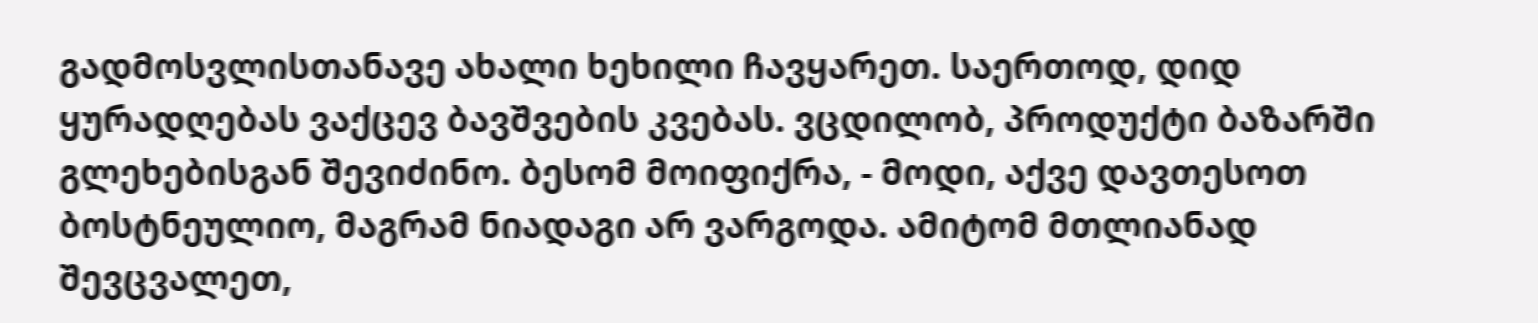გადმოსვლისთანავე ახალი ხეხილი ჩავყარეთ. საერთოდ, დიდ ყურადღებას ვაქცევ ბავშვების კვებას. ვცდილობ, პროდუქტი ბაზარში გლეხებისგან შევიძინო. ბესომ მოიფიქრა, - მოდი, აქვე დავთესოთ ბოსტნეულიო, მაგრამ ნიადაგი არ ვარგოდა. ამიტომ მთლიანად შევცვალეთ,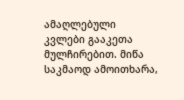ამაღლებული კვლები გააკეთა მულჩირებით. მიწა საკმაოდ ამოითხარა,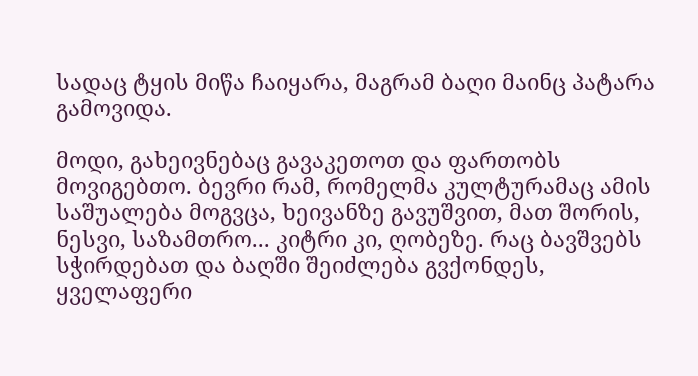სადაც ტყის მიწა ჩაიყარა, მაგრამ ბაღი მაინც პატარა გამოვიდა.

მოდი, გახეივნებაც გავაკეთოთ და ფართობს მოვიგებთო. ბევრი რამ, რომელმა კულტურამაც ამის საშუალება მოგვცა, ხეივანზე გავუშვით, მათ შორის, ნესვი, საზამთრო... კიტრი კი, ღობეზე. რაც ბავშვებს სჭირდებათ და ბაღში შეიძლება გვქონდეს, ყველაფერი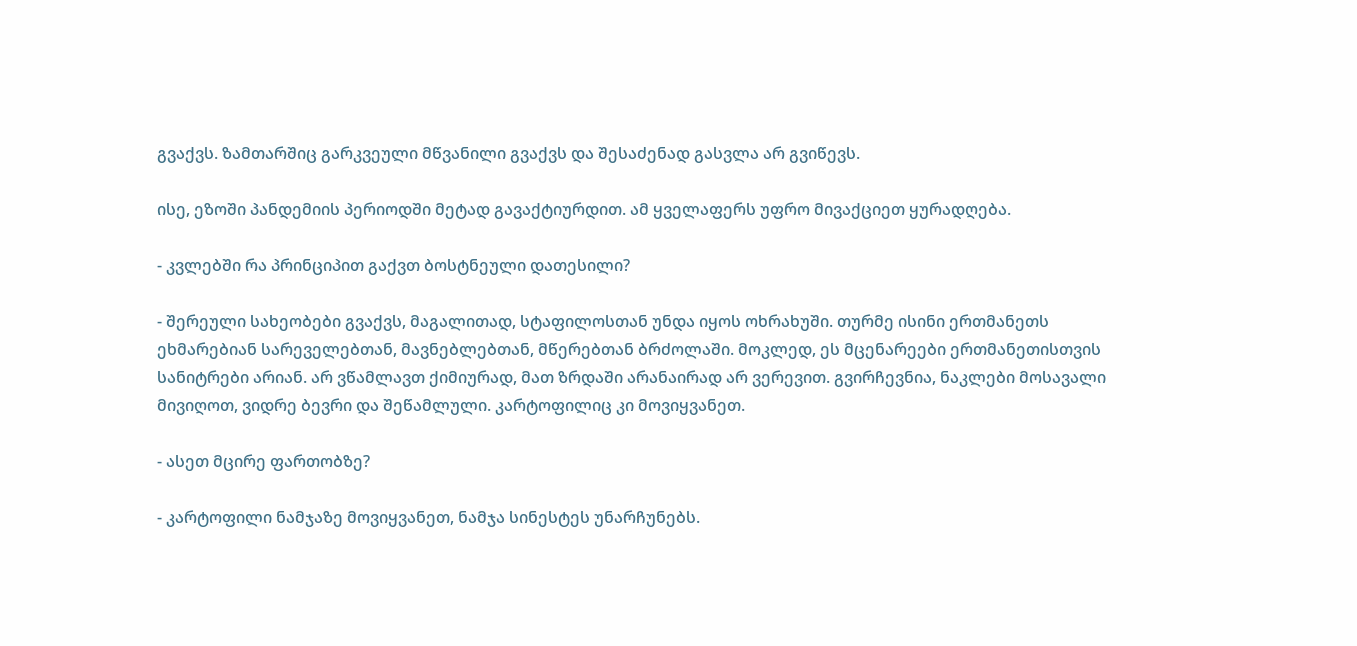გვაქვს. ზამთარშიც გარკვეული მწვანილი გვაქვს და შესაძენად გასვლა არ გვიწევს.

ისე, ეზოში პანდემიის პერიოდში მეტად გავაქტიურდით. ამ ყველაფერს უფრო მივაქციეთ ყურადღება.

- კვლებში რა პრინციპით გაქვთ ბოსტნეული დათესილი?

- შერეული სახეობები გვაქვს, მაგალითად, სტაფილოსთან უნდა იყოს ოხრახუში. თურმე ისინი ერთმანეთს ეხმარებიან სარეველებთან, მავნებლებთან, მწერებთან ბრძოლაში. მოკლედ, ეს მცენარეები ერთმანეთისთვის სანიტრები არიან. არ ვწამლავთ ქიმიურად, მათ ზრდაში არანაირად არ ვერევით. გვირჩევნია, ნაკლები მოსავალი მივიღოთ, ვიდრე ბევრი და შეწამლული. კარტოფილიც კი მოვიყვანეთ.

- ასეთ მცირე ფართობზე?

- კარტოფილი ნამჯაზე მოვიყვანეთ, ნამჯა სინესტეს უნარჩუნებს.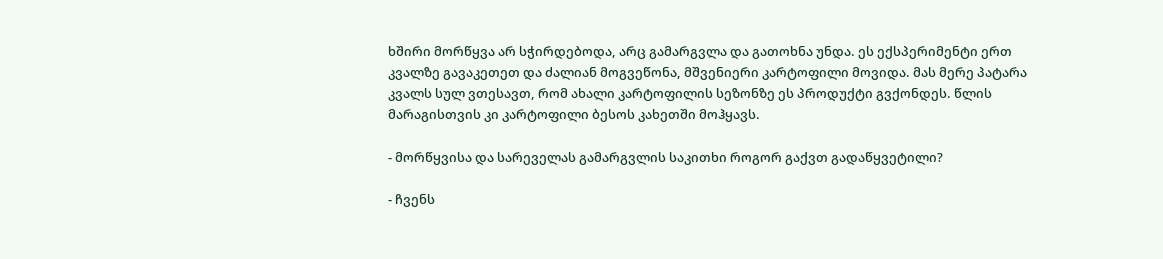ხშირი მორწყვა არ სჭირდებოდა, არც გამარგვლა და გათოხნა უნდა. ეს ექსპერიმენტი ერთ კვალზე გავაკეთეთ და ძალიან მოგვეწონა, მშვენიერი კარტოფილი მოვიდა. მას მერე პატარა კვალს სულ ვთესავთ, რომ ახალი კარტოფილის სეზონზე ეს პროდუქტი გვქონდეს. წლის მარაგისთვის კი კარტოფილი ბესოს კახეთში მოჰყავს.

- მორწყვისა და სარეველას გამარგვლის საკითხი როგორ გაქვთ გადაწყვეტილი?

- ჩვენს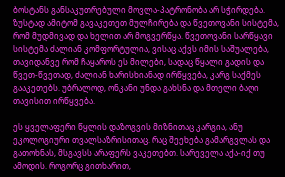ბოსტანს განსაკუთრებული მოვლა-პატრონობა არ სჭირდება. ზუსტად ამიტომ გავაკეთეთ მულჩირება და წვეთოვანი სისტემა, რომ მუდმივად და ხელით არ მოგვერწყა. წვეთოვანი სარწყავი სისტემა ძალიან კომფორტულია, ვისაც აქვს იმის საშუალება, თავიდანვე რომ ჩაყაროს ეს მილები, სადაც წყალი გადის და წვეთ-წვეთად, ძალიან ხარისხიანად ირწყვება, კარგ საქმეს გააკეთებს. უბრალოდ, ონკანი უნდა გახსნა და მთელი ბაღი თავისით ირწყვება.

ეს ყველაფერი წყლის დაზოგვის მიზნითაც კარგია, ანუ ეკოლოგიური თვალსაზრისითაც. რაც შეეხება გამარგვლას და გათოხნას, მსგავსს არაფერს ვაკეთებთ. სარეველა აქა-იქ თუ ამოდის. როგორც გითხარით,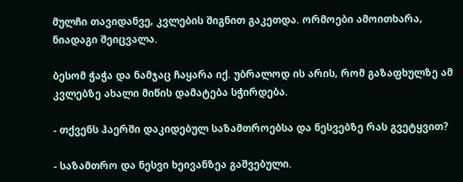მულჩი თავიდანვე, კვლების შიგნით გაკეთდა. ორმოები ამოითხარა, ნიადაგი შეიცვალა.

ბესომ ჭაჭა და ნამჯაც ჩაყარა იქ. უბრალოდ ის არის, რომ გაზაფხულზე ამ კვლებზე ახალი მიწის დამატება სჭირდება.

- თქვენს ჰაერში დაკიდებულ საზამთროებსა და ნესვებზე რას გვეტყვით?

- საზამთრო და ნესვი ხეივანზეა გაშვებული.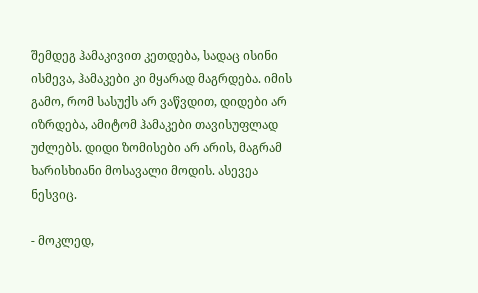შემდეგ ჰამაკივით კეთდება, სადაც ისინი ისმევა, ჰამაკები კი მყარად მაგრდება. იმის გამო, რომ სასუქს არ ვაწვდით, დიდები არ იზრდება, ამიტომ ჰამაკები თავისუფლად უძლებს. დიდი ზომისები არ არის, მაგრამ ხარისხიანი მოსავალი მოდის. ასევეა ნესვიც.

- მოკლედ,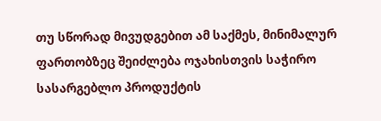თუ სწორად მივუდგებით ამ საქმეს, მინიმალურ ფართობზეც შეიძლება ოჯახისთვის საჭირო სასარგებლო პროდუქტის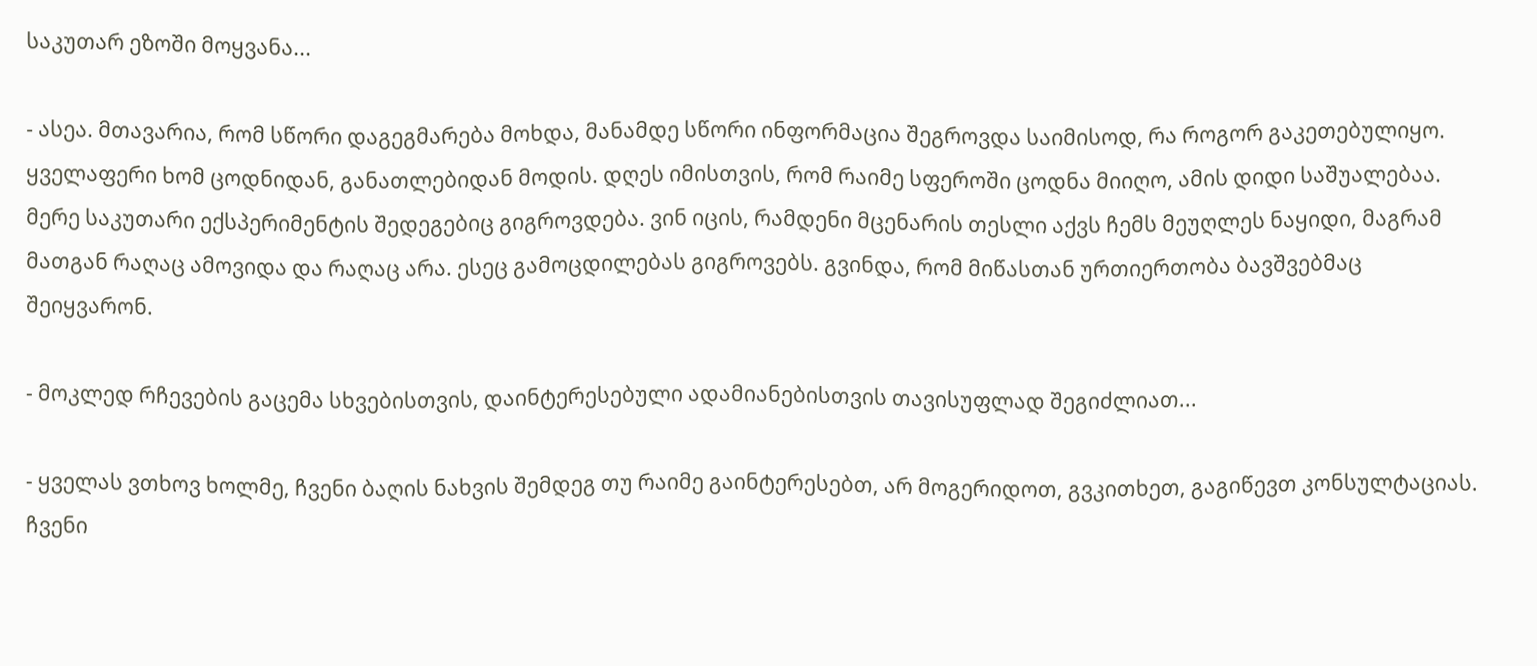საკუთარ ეზოში მოყვანა...

- ასეა. მთავარია, რომ სწორი დაგეგმარება მოხდა, მანამდე სწორი ინფორმაცია შეგროვდა საიმისოდ, რა როგორ გაკეთებულიყო. ყველაფერი ხომ ცოდნიდან, განათლებიდან მოდის. დღეს იმისთვის, რომ რაიმე სფეროში ცოდნა მიიღო, ამის დიდი საშუალებაა. მერე საკუთარი ექსპერიმენტის შედეგებიც გიგროვდება. ვინ იცის, რამდენი მცენარის თესლი აქვს ჩემს მეუღლეს ნაყიდი, მაგრამ მათგან რაღაც ამოვიდა და რაღაც არა. ესეც გამოცდილებას გიგროვებს. გვინდა, რომ მიწასთან ურთიერთობა ბავშვებმაც შეიყვარონ.

- მოკლედ რჩევების გაცემა სხვებისთვის, დაინტერესებული ადამიანებისთვის თავისუფლად შეგიძლიათ...

- ყველას ვთხოვ ხოლმე, ჩვენი ბაღის ნახვის შემდეგ თუ რაიმე გაინტერესებთ, არ მოგერიდოთ, გვკითხეთ, გაგიწევთ კონსულტაციას. ჩვენი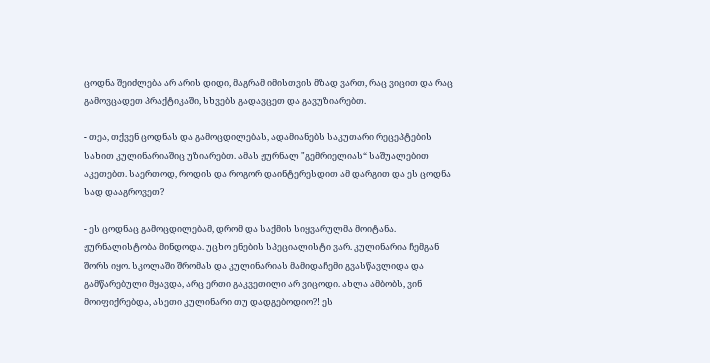ცოდნა შეიძლება არ არის დიდი, მაგრამ იმისთვის მზად ვართ, რაც ვიცით და რაც გამოვცადეთ პრაქტიკაში, სხვებს გადავცეთ და გავუზიარებთ.

- თეა, თქვენ ცოდნას და გამოცდილებას, ადამიანებს საკუთარი რეცეპტების სახით კულინარიაშიც უზიარებთ. ამას ჟურნალ "გემრიელიას“ საშუალებით აკეთებთ. საერთოდ, როდის და როგორ დაინტერესდით ამ დარგით და ეს ცოდნა სად დააგროვეთ?

- ეს ცოდნაც გამოცდილებამ, დრომ და საქმის სიყვარულმა მოიტანა. ჟურნალისტობა მინდოდა. უცხო ენების სპეციალისტი ვარ. კულინარია ჩემგან შორს იყო. სკოლაში შრომას და კულინარიას მამიდაჩემი გვასწავლიდა და გამწარებული მყავდა, არც ერთი გაკვეთილი არ ვიცოდი. ახლა ამბობს, ვინ მოიფიქრებდა, ასეთი კულინარი თუ დადგებოდიო?! ეს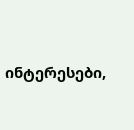ინტერესები,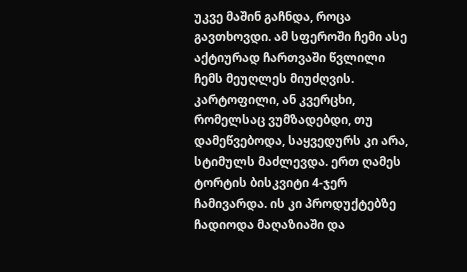უკვე მაშინ გაჩნდა, როცა გავთხოვდი. ამ სფეროში ჩემი ასე აქტიურად ჩართვაში წვლილი ჩემს მეუღლეს მიუძღვის. კარტოფილი, ან კვერცხი, რომელსაც ვუმზადებდი, თუ დამეწვებოდა, საყვედურს კი არა, სტიმულს მაძლევდა. ერთ ღამეს ტორტის ბისკვიტი 4-ჯერ ჩამივარდა. ის კი პროდუქტებზე ჩადიოდა მაღაზიაში და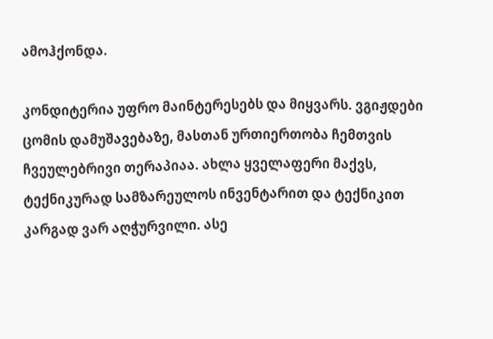ამოჰქონდა.

კონდიტერია უფრო მაინტერესებს და მიყვარს. ვგიჟდები ცომის დამუშავებაზე, მასთან ურთიერთობა ჩემთვის ჩვეულებრივი თერაპიაა. ახლა ყველაფერი მაქვს, ტექნიკურად სამზარეულოს ინვენტარით და ტექნიკით კარგად ვარ აღჭურვილი. ასე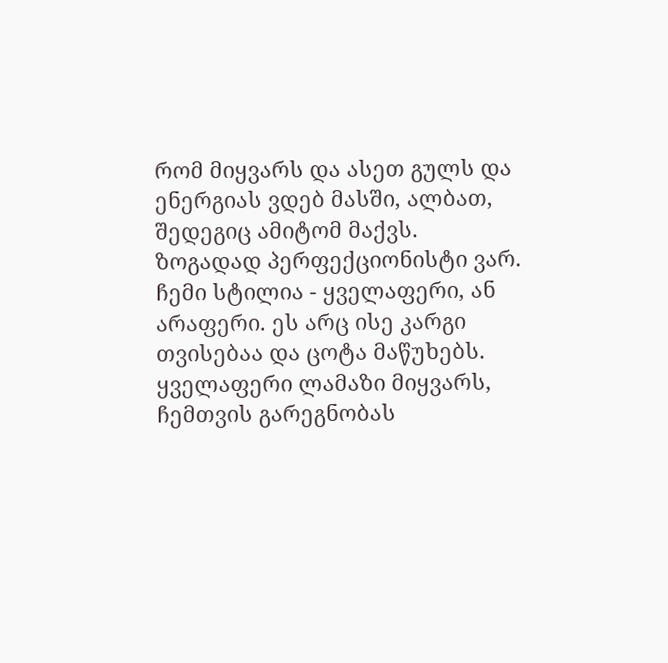რომ მიყვარს და ასეთ გულს და ენერგიას ვდებ მასში, ალბათ, შედეგიც ამიტომ მაქვს. ზოგადად პერფექციონისტი ვარ. ჩემი სტილია - ყველაფერი, ან არაფერი. ეს არც ისე კარგი თვისებაა და ცოტა მაწუხებს. ყველაფერი ლამაზი მიყვარს, ჩემთვის გარეგნობას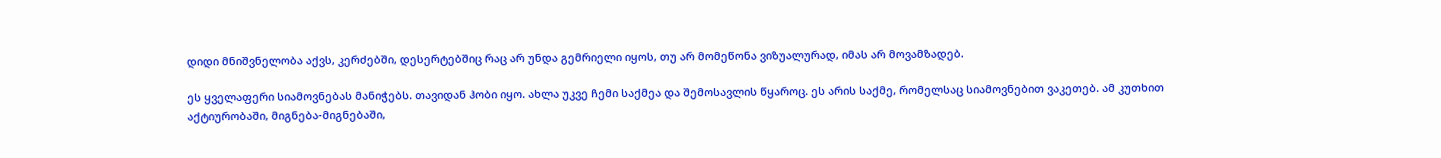დიდი მნიშვნელობა აქვს, კერძებში, დესერტებშიც რაც არ უნდა გემრიელი იყოს, თუ არ მომეწონა ვიზუალურად, იმას არ მოვამზადებ.

ეს ყველაფერი სიამოვნებას მანიჭებს. თავიდან ჰობი იყო. ახლა უკვე ჩემი საქმეა და შემოსავლის წყაროც. ეს არის საქმე, რომელსაც სიამოვნებით ვაკეთებ. ამ კუთხით აქტიურობაში, მიგნება-მიგნებაში,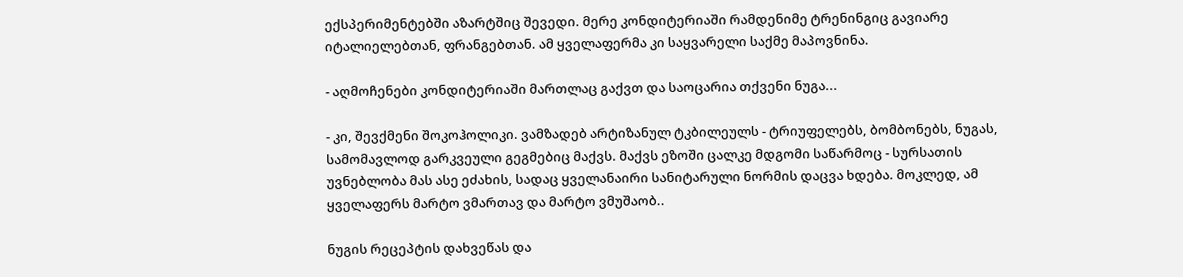ექსპერიმენტებში აზარტშიც შევედი. მერე კონდიტერიაში რამდენიმე ტრენინგიც გავიარე იტალიელებთან, ფრანგებთან. ამ ყველაფერმა კი საყვარელი საქმე მაპოვნინა.

- აღმოჩენები კონდიტერიაში მართლაც გაქვთ და საოცარია თქვენი ნუგა...

- კი, შევქმენი შოკოჰოლიკი. ვამზადებ არტიზანულ ტკბილეულს - ტრიუფელებს, ბომბონებს, ნუგას, სამომავლოდ გარკვეული გეგმებიც მაქვს. მაქვს ეზოში ცალკე მდგომი საწარმოც - სურსათის უვნებლობა მას ასე ეძახის, სადაც ყველანაირი სანიტარული ნორმის დაცვა ხდება. მოკლედ, ამ ყველაფერს მარტო ვმართავ და მარტო ვმუშაობ..

ნუგის რეცეპტის დახვეწას და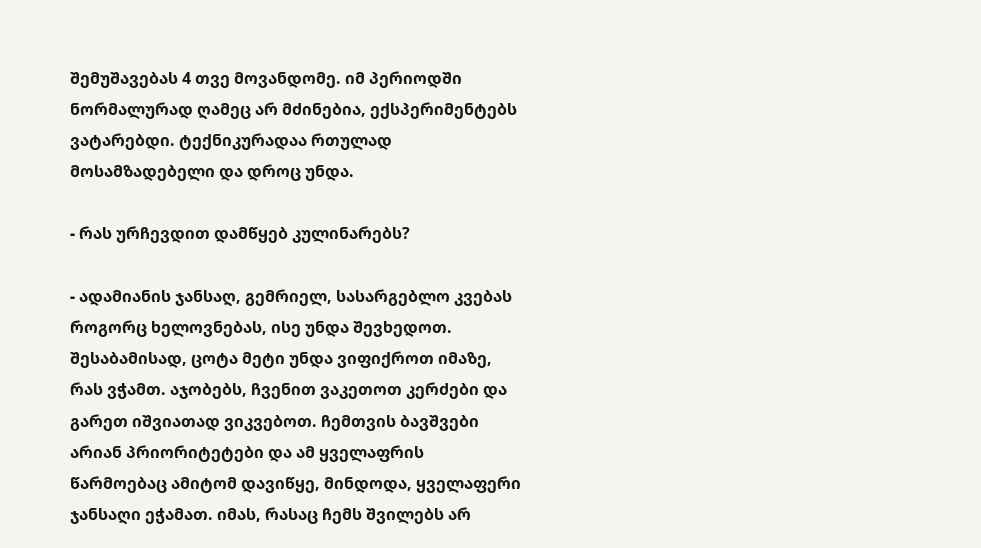შემუშავებას 4 თვე მოვანდომე. იმ პერიოდში ნორმალურად ღამეც არ მძინებია, ექსპერიმენტებს ვატარებდი. ტექნიკურადაა რთულად მოსამზადებელი და დროც უნდა.

- რას ურჩევდით დამწყებ კულინარებს?

- ადამიანის ჯანსაღ, გემრიელ, სასარგებლო კვებას როგორც ხელოვნებას, ისე უნდა შევხედოთ. შესაბამისად, ცოტა მეტი უნდა ვიფიქროთ იმაზე, რას ვჭამთ. აჯობებს, ჩვენით ვაკეთოთ კერძები და გარეთ იშვიათად ვიკვებოთ. ჩემთვის ბავშვები არიან პრიორიტეტები და ამ ყველაფრის წარმოებაც ამიტომ დავიწყე, მინდოდა, ყველაფერი ჯანსაღი ეჭამათ. იმას, რასაც ჩემს შვილებს არ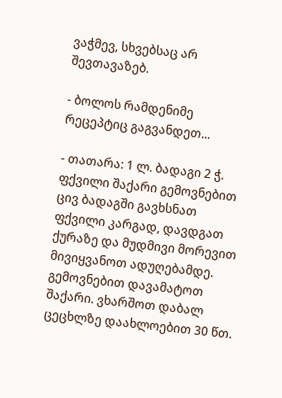ვაჭმევ, სხვებსაც არ შევთავაზებ.

- ბოლოს რამდენიმე რეცეპტიც გაგვანდეთ...

- თათარა: 1 ლ. ბადაგი 2 ჭ. ფქვილი შაქარი გემოვნებით ცივ ბადაგში გავხსნათ ფქვილი კარგად, დავდგათ ქურაზე და მუდმივი მორევით მივიყვანოთ ადუღებამდე. გემოვნებით დავამატოთ შაქარი. ვხარშოთ დაბალ ცეცხლზე დაახლოებით 30 წთ.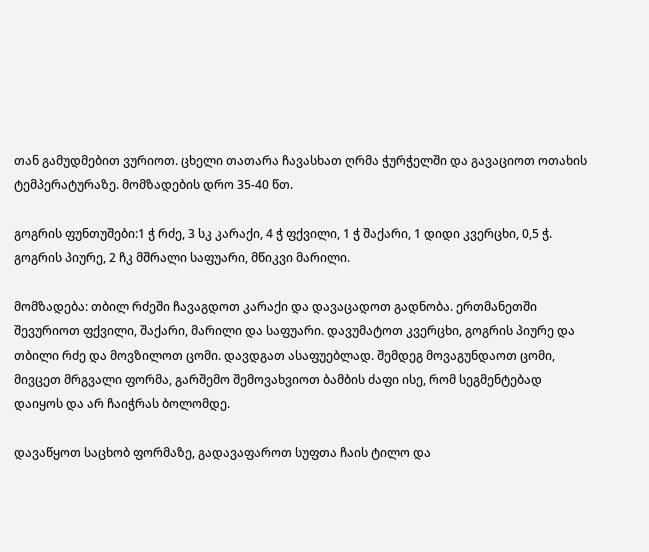თან გამუდმებით ვურიოთ. ცხელი თათარა ჩავასხათ ღრმა ჭურჭელში და გავაციოთ ოთახის ტემპერატურაზე. მომზადების დრო 35-40 წთ.

გოგრის ფუნთუშები:1 ჭ რძე, 3 სკ კარაქი, 4 ჭ ფქვილი, 1 ჭ შაქარი, 1 დიდი კვერცხი, 0,5 ჭ. გოგრის პიურე, 2 ჩკ მშრალი საფუარი, მწიკვი მარილი.

მომზადება: თბილ რძეში ჩავაგდოთ კარაქი და დავაცადოთ გადნობა. ერთმანეთში შევურიოთ ფქვილი, შაქარი, მარილი და საფუარი. დავუმატოთ კვერცხი, გოგრის პიურე და თბილი რძე და მოვზილოთ ცომი. დავდგათ ასაფუებლად. შემდეგ მოვაგუნდაოთ ცომი, მივცეთ მრგვალი ფორმა, გარშემო შემოვახვიოთ ბამბის ძაფი ისე, რომ სეგმენტებად დაიყოს და არ ჩაიჭრას ბოლომდე.

დავაწყოთ საცხობ ფორმაზე, გადავაფაროთ სუფთა ჩაის ტილო და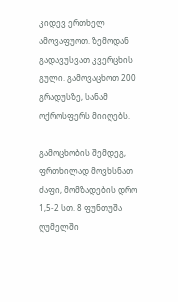კიდევ ერთხელ ამოვაფუოთ. ზემოდან გადავუსვათ კვერცხის გული. გამოვაცხოთ 200 გრადუსზე, სანამ ოქროსფერს მიიღებს.

გამოცხობის შემდეგ, ფრთხილად მოვხსნათ ძაფი, მომზადების დრო 1,5-2 სთ. 8 ფუნთუშა ღუმელში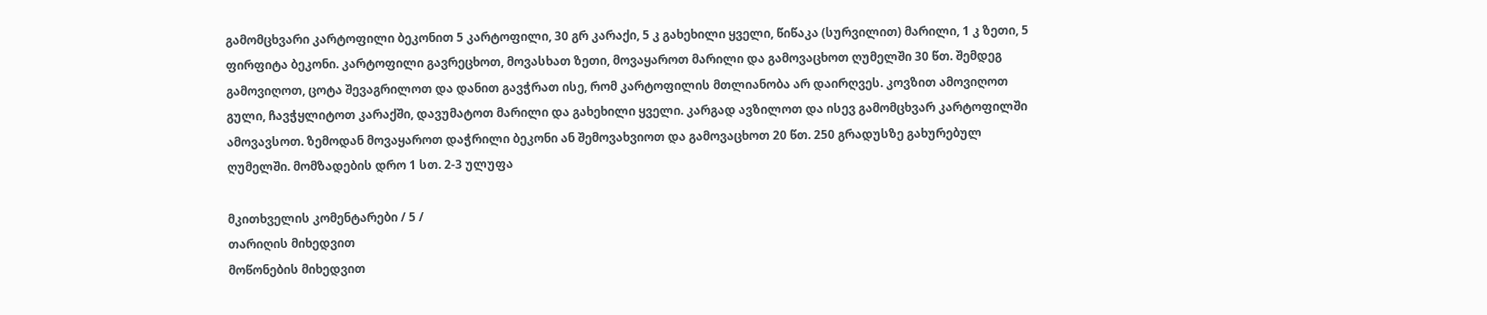გამომცხვარი კარტოფილი ბეკონით 5 კარტოფილი, 30 გრ კარაქი, 5 კ გახეხილი ყველი, წიწაკა (სურვილით) მარილი, 1 კ ზეთი, 5 ფირფიტა ბეკონი. კარტოფილი გავრეცხოთ, მოვასხათ ზეთი, მოვაყაროთ მარილი და გამოვაცხოთ ღუმელში 30 წთ. შემდეგ გამოვიღოთ, ცოტა შევაგრილოთ და დანით გავჭრათ ისე, რომ კარტოფილის მთლიანობა არ დაირღვეს. კოვზით ამოვიღოთ გული, ჩავჭყლიტოთ კარაქში, დავუმატოთ მარილი და გახეხილი ყველი. კარგად ავზილოთ და ისევ გამომცხვარ კარტოფილში ამოვავსოთ. ზემოდან მოვაყაროთ დაჭრილი ბეკონი ან შემოვახვიოთ და გამოვაცხოთ 20 წთ. 250 გრადუსზე გახურებულ ღუმელში. მომზადების დრო 1 სთ. 2-3 ულუფა

მკითხველის კომენტარები / 5 /
თარიღის მიხედვით
მოწონების მიხედვით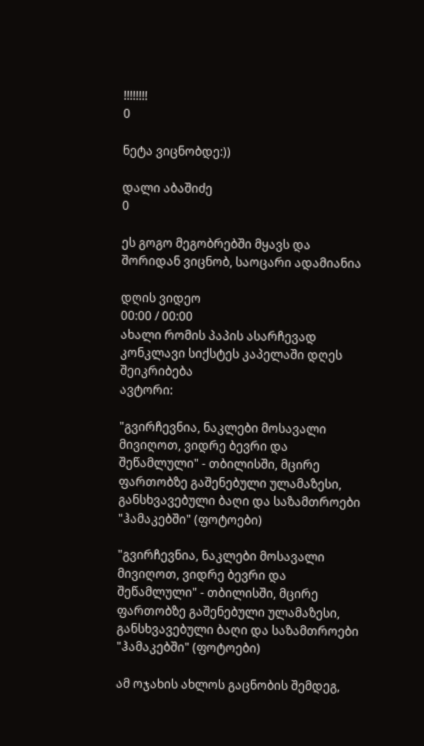!!!!!!!!
0

ნეტა ვიცნობდე:))

დალი აბაშიძე
0

ეს გოგო მეგობრებში მყავს და შორიდან ვიცნობ, საოცარი ადამიანია

დღის ვიდეო
00:00 / 00:00
ახალი რომის პაპის ასარჩევად კონკლავი სიქსტეს კაპელაში დღეს შეიკრიბება
ავტორი:

"გვირჩევნია, ნაკლები მოსავალი მივიღოთ, ვიდრე ბევრი და შეწამლული" - თბილისში, მცირე ფართობზე გაშენებული ულამაზესი, განსხვავებული ბაღი და საზამთროები "ჰამაკებში" (ფოტოები)

"გვირჩევნია, ნაკლები მოსავალი მივიღოთ, ვიდრე ბევრი და შეწამლული" - თბილისში, მცირე ფართობზე გაშენებული ულამაზესი, განსხვავებული ბაღი და საზამთროები "ჰამაკებში" (ფოტოები)

ამ ოჯახის ახლოს გაცნობის შემდეგ,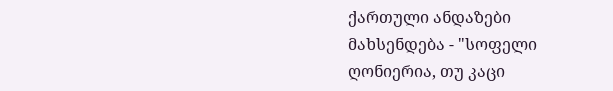ქართული ანდაზები მახსენდება - "სოფელი ღონიერია, თუ კაცი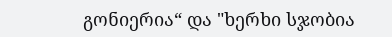გონიერია“ და "ხერხი სჯობია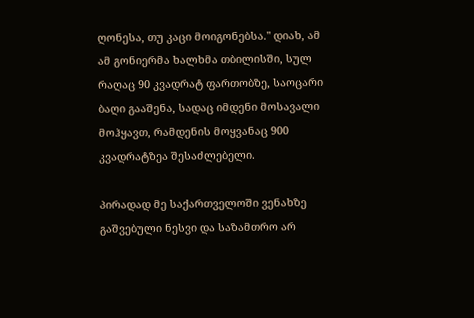ღონესა, თუ კაცი მოიგონებსა." დიახ, ამ ამ გონიერმა ხალხმა თბილისში, სულ რაღაც 90 კვადრატ ფართობზე, საოცარი ბაღი გააშენა, სადაც იმდენი მოსავალი მოჰყავთ, რამდენის მოყვანაც 900 კვადრატზეა შესაძლებელი.

პირადად მე საქართველოში ვენახზე გაშვებული ნესვი და საზამთრო არ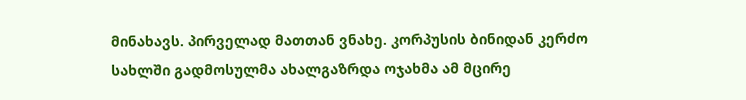მინახავს. პირველად მათთან ვნახე. კორპუსის ბინიდან კერძო სახლში გადმოსულმა ახალგაზრდა ოჯახმა ამ მცირე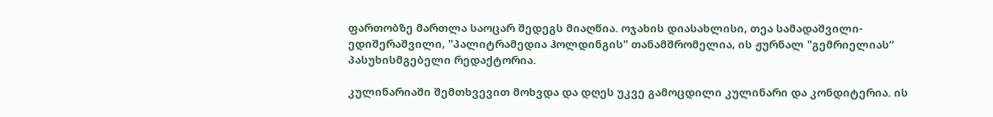ფართობზე მართლა საოცარ შედეგს მიაღწია. ოჯახის დიასახლისი, თეა სამადაშვილი-ედიშერაშვილი, "პალიტრამედია ჰოლდინგის" თანამშრომელია, ის ჟურნალ "გემრიელიას“ პასუხისმგებელი რედაქტორია.

კულინარიაში შემთხვევით მოხვდა და დღეს უკვე გამოცდილი კულინარი და კონდიტერია. ის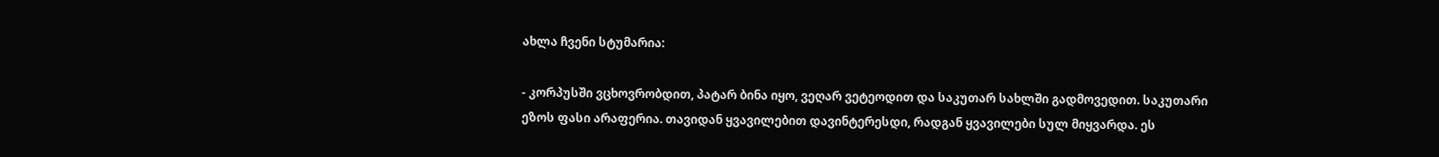ახლა ჩვენი სტუმარია:

- კორპუსში ვცხოვრობდით, პატარ ბინა იყო, ვეღარ ვეტეოდით და საკუთარ სახლში გადმოვედით. საკუთარი ეზოს ფასი არაფერია. თავიდან ყვავილებით დავინტერესდი, რადგან ყვავილები სულ მიყვარდა. ეს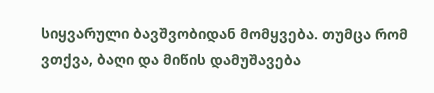სიყვარული ბავშვობიდან მომყვება. თუმცა რომ ვთქვა, ბაღი და მიწის დამუშავება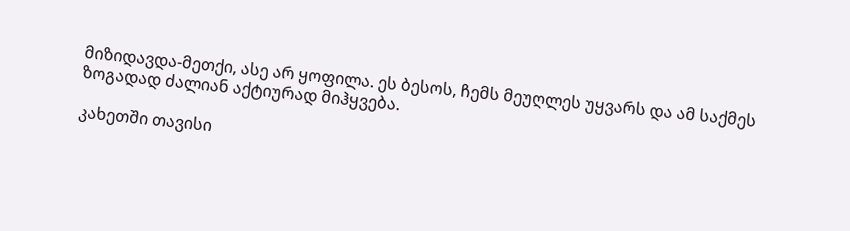მიზიდავდა-მეთქი, ასე არ ყოფილა. ეს ბესოს, ჩემს მეუღლეს უყვარს და ამ საქმეს ზოგადად ძალიან აქტიურად მიჰყვება.

კახეთში თავისი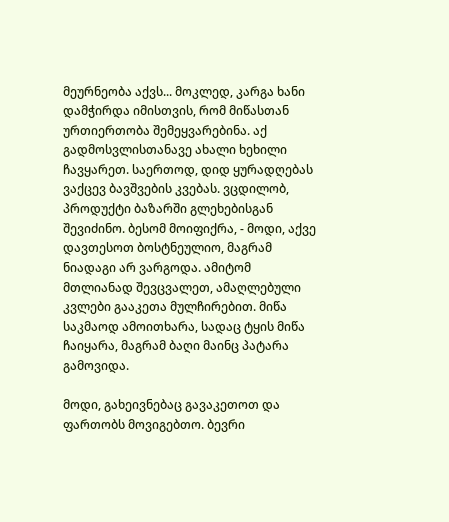მეურნეობა აქვს... მოკლედ, კარგა ხანი დამჭირდა იმისთვის, რომ მიწასთან ურთიერთობა შემეყვარებინა. აქ გადმოსვლისთანავე ახალი ხეხილი ჩავყარეთ. საერთოდ, დიდ ყურადღებას ვაქცევ ბავშვების კვებას. ვცდილობ, პროდუქტი ბაზარში გლეხებისგან შევიძინო. ბესომ მოიფიქრა, - მოდი, აქვე დავთესოთ ბოსტნეულიო, მაგრამ ნიადაგი არ ვარგოდა. ამიტომ მთლიანად შევცვალეთ, ამაღლებული კვლები გააკეთა მულჩირებით. მიწა საკმაოდ ამოითხარა, სადაც ტყის მიწა ჩაიყარა, მაგრამ ბაღი მაინც პატარა გამოვიდა.

მოდი, გახეივნებაც გავაკეთოთ და ფართობს მოვიგებთო. ბევრი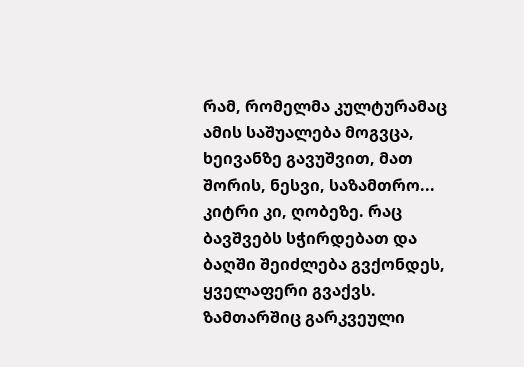რამ, რომელმა კულტურამაც ამის საშუალება მოგვცა, ხეივანზე გავუშვით, მათ შორის, ნესვი, საზამთრო... კიტრი კი, ღობეზე. რაც ბავშვებს სჭირდებათ და ბაღში შეიძლება გვქონდეს, ყველაფერი გვაქვს. ზამთარშიც გარკვეული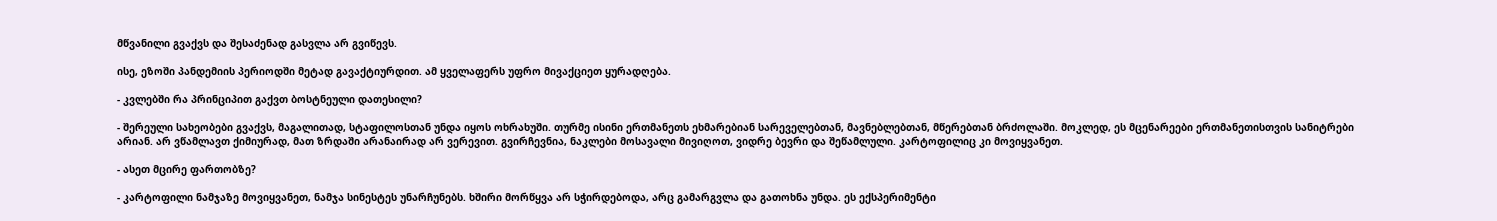მწვანილი გვაქვს და შესაძენად გასვლა არ გვიწევს.

ისე, ეზოში პანდემიის პერიოდში მეტად გავაქტიურდით. ამ ყველაფერს უფრო მივაქციეთ ყურადღება.

- კვლებში რა პრინციპით გაქვთ ბოსტნეული დათესილი?

- შერეული სახეობები გვაქვს, მაგალითად, სტაფილოსთან უნდა იყოს ოხრახუში. თურმე ისინი ერთმანეთს ეხმარებიან სარეველებთან, მავნებლებთან, მწერებთან ბრძოლაში. მოკლედ, ეს მცენარეები ერთმანეთისთვის სანიტრები არიან. არ ვწამლავთ ქიმიურად, მათ ზრდაში არანაირად არ ვერევით. გვირჩევნია, ნაკლები მოსავალი მივიღოთ, ვიდრე ბევრი და შეწამლული. კარტოფილიც კი მოვიყვანეთ.

- ასეთ მცირე ფართობზე?

- კარტოფილი ნამჯაზე მოვიყვანეთ, ნამჯა სინესტეს უნარჩუნებს. ხშირი მორწყვა არ სჭირდებოდა, არც გამარგვლა და გათოხნა უნდა. ეს ექსპერიმენტი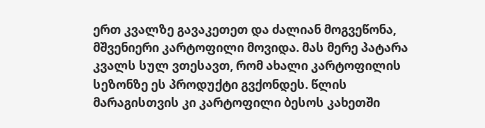ერთ კვალზე გავაკეთეთ და ძალიან მოგვეწონა, მშვენიერი კარტოფილი მოვიდა. მას მერე პატარა კვალს სულ ვთესავთ, რომ ახალი კარტოფილის სეზონზე ეს პროდუქტი გვქონდეს. წლის მარაგისთვის კი კარტოფილი ბესოს კახეთში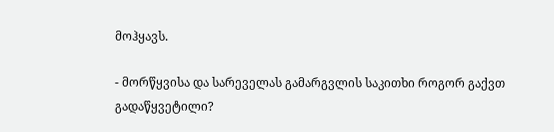მოჰყავს.

- მორწყვისა და სარეველას გამარგვლის საკითხი როგორ გაქვთ გადაწყვეტილი?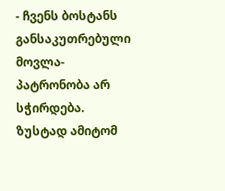- ჩვენს ბოსტანს განსაკუთრებული მოვლა-პატრონობა არ სჭირდება. ზუსტად ამიტომ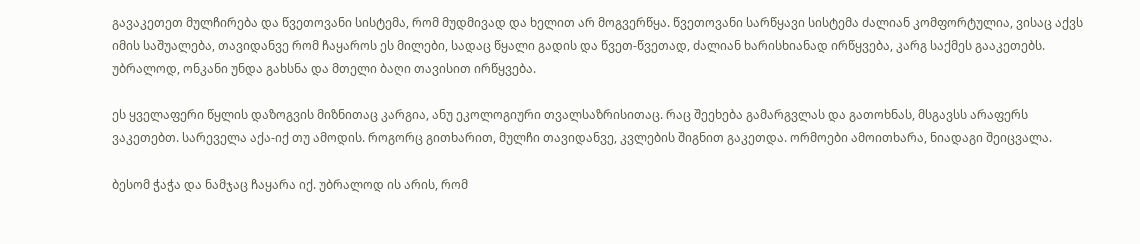გავაკეთეთ მულჩირება და წვეთოვანი სისტემა, რომ მუდმივად და ხელით არ მოგვერწყა. წვეთოვანი სარწყავი სისტემა ძალიან კომფორტულია, ვისაც აქვს იმის საშუალება, თავიდანვე რომ ჩაყაროს ეს მილები, სადაც წყალი გადის და წვეთ-წვეთად, ძალიან ხარისხიანად ირწყვება, კარგ საქმეს გააკეთებს. უბრალოდ, ონკანი უნდა გახსნა და მთელი ბაღი თავისით ირწყვება.

ეს ყველაფერი წყლის დაზოგვის მიზნითაც კარგია, ანუ ეკოლოგიური თვალსაზრისითაც. რაც შეეხება გამარგვლას და გათოხნას, მსგავსს არაფერს ვაკეთებთ. სარეველა აქა-იქ თუ ამოდის. როგორც გითხარით, მულჩი თავიდანვე, კვლების შიგნით გაკეთდა. ორმოები ამოითხარა, ნიადაგი შეიცვალა.

ბესომ ჭაჭა და ნამჯაც ჩაყარა იქ. უბრალოდ ის არის, რომ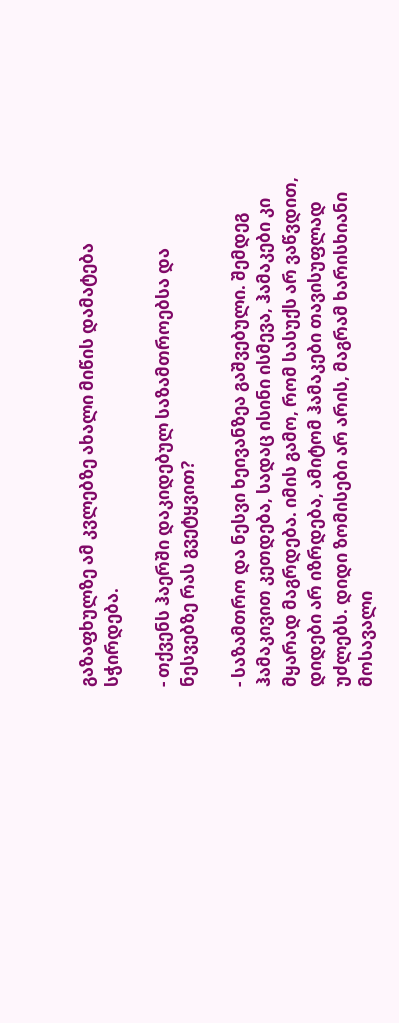გაზაფხულზე ამ კვლებზე ახალი მიწის დამატება სჭირდება.

- თქვენს ჰაერში დაკიდებულ საზამთროებსა და ნესვებზე რას გვეტყვით?

- საზამთრო და ნესვი ხეივანზეა გაშვებული. შემდეგ ჰამაკივით კეთდება, სადაც ისინი ისმევა, ჰამაკები კი მყარად მაგრდება. იმის გამო, რომ სასუქს არ ვაწვდით, დიდები არ იზრდება, ამიტომ ჰამაკები თავისუფლად უძლებს. დიდი ზომისები არ არის, მაგრამ ხარისხიანი მოსავალი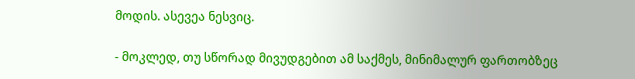მოდის. ასევეა ნესვიც.

- მოკლედ, თუ სწორად მივუდგებით ამ საქმეს, მინიმალურ ფართობზეც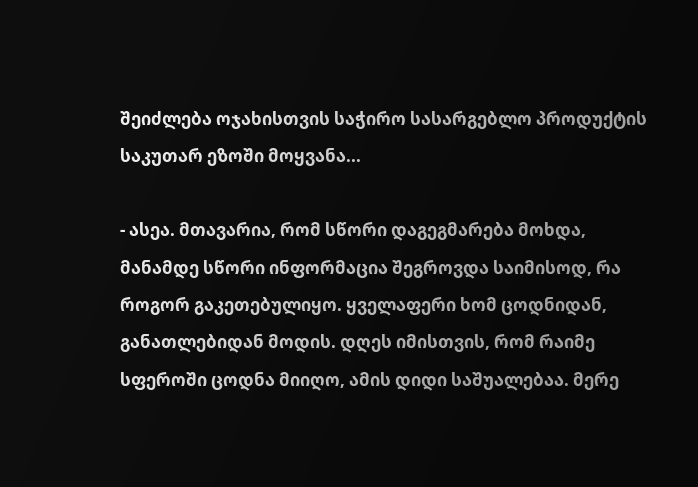შეიძლება ოჯახისთვის საჭირო სასარგებლო პროდუქტის საკუთარ ეზოში მოყვანა...

- ასეა. მთავარია, რომ სწორი დაგეგმარება მოხდა, მანამდე სწორი ინფორმაცია შეგროვდა საიმისოდ, რა როგორ გაკეთებულიყო. ყველაფერი ხომ ცოდნიდან, განათლებიდან მოდის. დღეს იმისთვის, რომ რაიმე სფეროში ცოდნა მიიღო, ამის დიდი საშუალებაა. მერე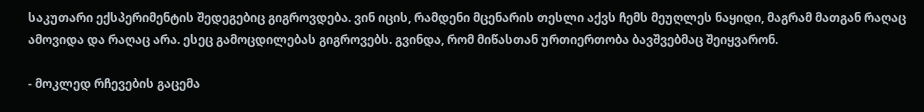საკუთარი ექსპერიმენტის შედეგებიც გიგროვდება. ვინ იცის, რამდენი მცენარის თესლი აქვს ჩემს მეუღლეს ნაყიდი, მაგრამ მათგან რაღაც ამოვიდა და რაღაც არა. ესეც გამოცდილებას გიგროვებს. გვინდა, რომ მიწასთან ურთიერთობა ბავშვებმაც შეიყვარონ.

- მოკლედ რჩევების გაცემა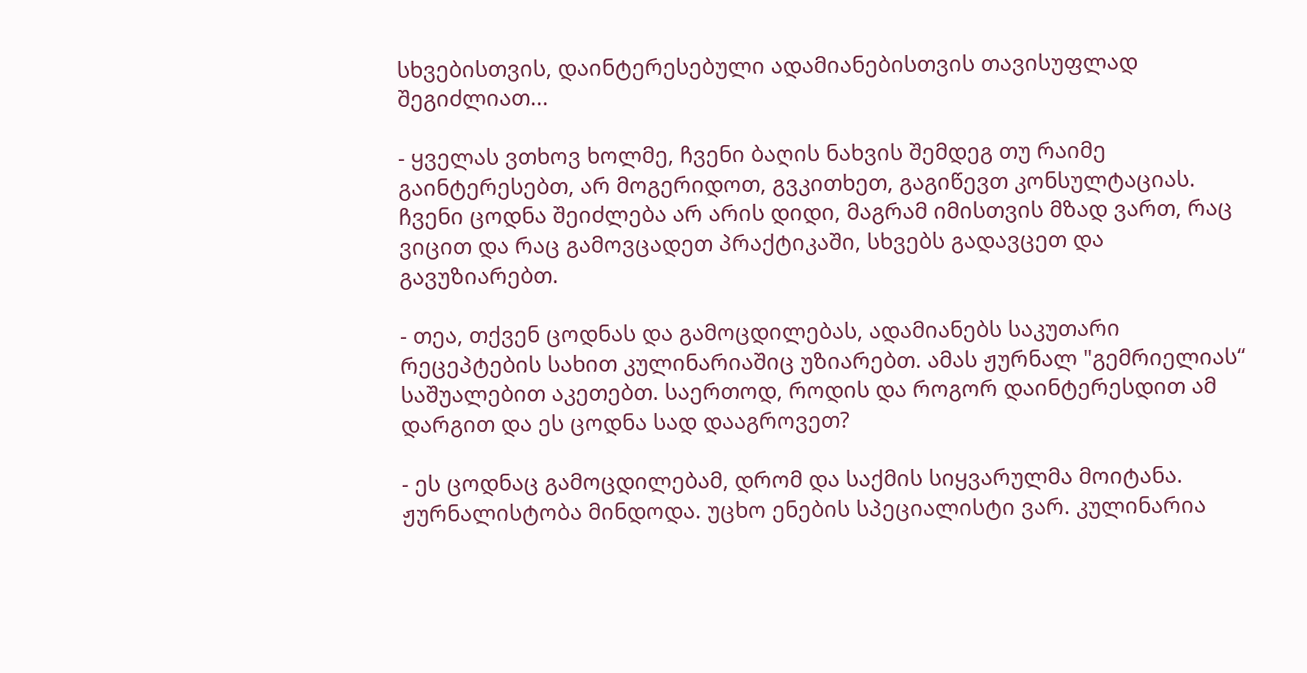სხვებისთვის, დაინტერესებული ადამიანებისთვის თავისუფლად შეგიძლიათ...

- ყველას ვთხოვ ხოლმე, ჩვენი ბაღის ნახვის შემდეგ თუ რაიმე გაინტერესებთ, არ მოგერიდოთ, გვკითხეთ, გაგიწევთ კონსულტაციას. ჩვენი ცოდნა შეიძლება არ არის დიდი, მაგრამ იმისთვის მზად ვართ, რაც ვიცით და რაც გამოვცადეთ პრაქტიკაში, სხვებს გადავცეთ და გავუზიარებთ.

- თეა, თქვენ ცოდნას და გამოცდილებას, ადამიანებს საკუთარი რეცეპტების სახით კულინარიაშიც უზიარებთ. ამას ჟურნალ "გემრიელიას“ საშუალებით აკეთებთ. საერთოდ, როდის და როგორ დაინტერესდით ამ დარგით და ეს ცოდნა სად დააგროვეთ?

- ეს ცოდნაც გამოცდილებამ, დრომ და საქმის სიყვარულმა მოიტანა. ჟურნალისტობა მინდოდა. უცხო ენების სპეციალისტი ვარ. კულინარია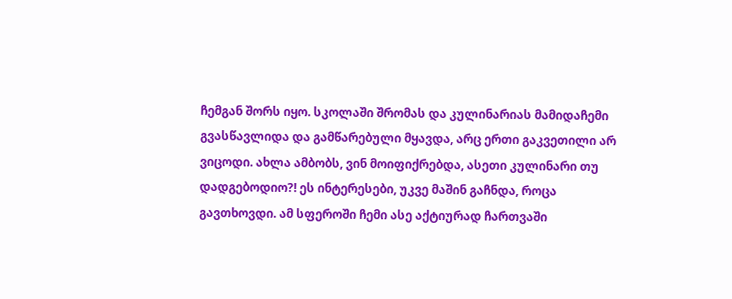ჩემგან შორს იყო. სკოლაში შრომას და კულინარიას მამიდაჩემი გვასწავლიდა და გამწარებული მყავდა, არც ერთი გაკვეთილი არ ვიცოდი. ახლა ამბობს, ვინ მოიფიქრებდა, ასეთი კულინარი თუ დადგებოდიო?! ეს ინტერესები, უკვე მაშინ გაჩნდა, როცა გავთხოვდი. ამ სფეროში ჩემი ასე აქტიურად ჩართვაში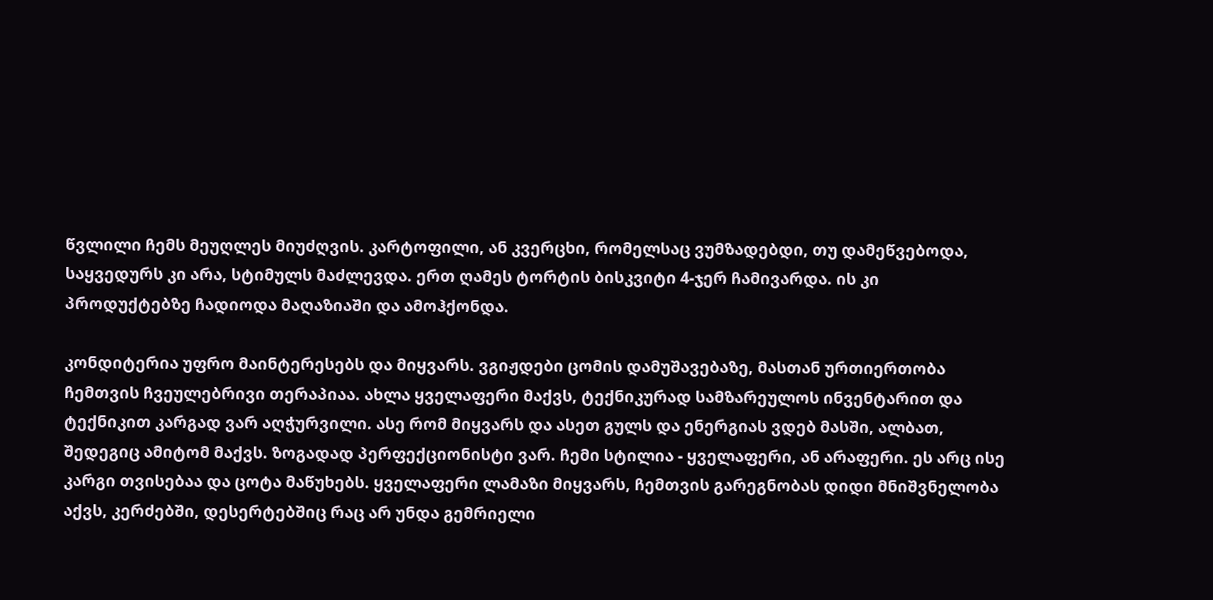წვლილი ჩემს მეუღლეს მიუძღვის. კარტოფილი, ან კვერცხი, რომელსაც ვუმზადებდი, თუ დამეწვებოდა, საყვედურს კი არა, სტიმულს მაძლევდა. ერთ ღამეს ტორტის ბისკვიტი 4-ჯერ ჩამივარდა. ის კი პროდუქტებზე ჩადიოდა მაღაზიაში და ამოჰქონდა.

კონდიტერია უფრო მაინტერესებს და მიყვარს. ვგიჟდები ცომის დამუშავებაზე, მასთან ურთიერთობა ჩემთვის ჩვეულებრივი თერაპიაა. ახლა ყველაფერი მაქვს, ტექნიკურად სამზარეულოს ინვენტარით და ტექნიკით კარგად ვარ აღჭურვილი. ასე რომ მიყვარს და ასეთ გულს და ენერგიას ვდებ მასში, ალბათ, შედეგიც ამიტომ მაქვს. ზოგადად პერფექციონისტი ვარ. ჩემი სტილია - ყველაფერი, ან არაფერი. ეს არც ისე კარგი თვისებაა და ცოტა მაწუხებს. ყველაფერი ლამაზი მიყვარს, ჩემთვის გარეგნობას დიდი მნიშვნელობა აქვს, კერძებში, დესერტებშიც რაც არ უნდა გემრიელი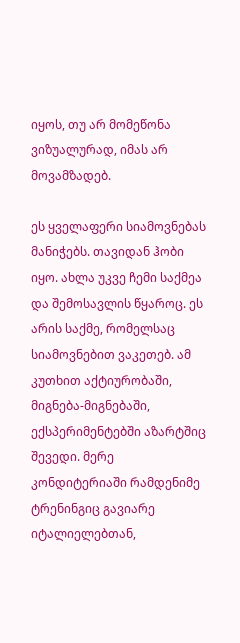იყოს, თუ არ მომეწონა ვიზუალურად, იმას არ მოვამზადებ.

ეს ყველაფერი სიამოვნებას მანიჭებს. თავიდან ჰობი იყო. ახლა უკვე ჩემი საქმეა და შემოსავლის წყაროც. ეს არის საქმე, რომელსაც სიამოვნებით ვაკეთებ. ამ კუთხით აქტიურობაში, მიგნება-მიგნებაში, ექსპერიმენტებში აზარტშიც შევედი. მერე კონდიტერიაში რამდენიმე ტრენინგიც გავიარე იტალიელებთან,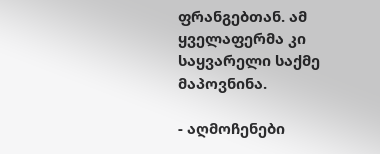ფრანგებთან. ამ ყველაფერმა კი საყვარელი საქმე მაპოვნინა.

- აღმოჩენები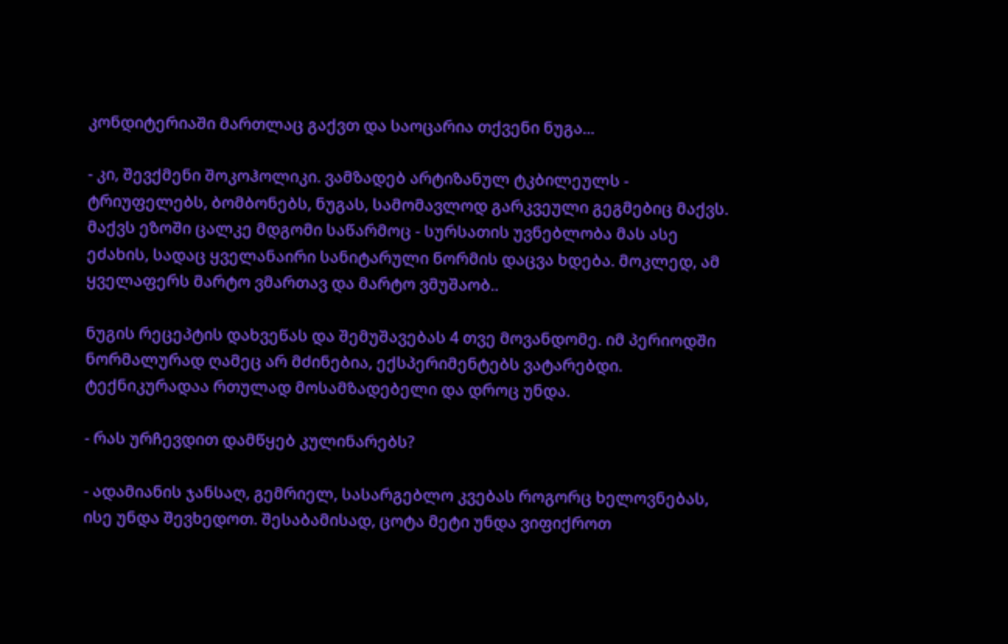კონდიტერიაში მართლაც გაქვთ და საოცარია თქვენი ნუგა...

- კი, შევქმენი შოკოჰოლიკი. ვამზადებ არტიზანულ ტკბილეულს - ტრიუფელებს, ბომბონებს, ნუგას, სამომავლოდ გარკვეული გეგმებიც მაქვს. მაქვს ეზოში ცალკე მდგომი საწარმოც - სურსათის უვნებლობა მას ასე ეძახის, სადაც ყველანაირი სანიტარული ნორმის დაცვა ხდება. მოკლედ, ამ ყველაფერს მარტო ვმართავ და მარტო ვმუშაობ..

ნუგის რეცეპტის დახვეწას და შემუშავებას 4 თვე მოვანდომე. იმ პერიოდში ნორმალურად ღამეც არ მძინებია, ექსპერიმენტებს ვატარებდი. ტექნიკურადაა რთულად მოსამზადებელი და დროც უნდა.

- რას ურჩევდით დამწყებ კულინარებს?

- ადამიანის ჯანსაღ, გემრიელ, სასარგებლო კვებას როგორც ხელოვნებას, ისე უნდა შევხედოთ. შესაბამისად, ცოტა მეტი უნდა ვიფიქროთ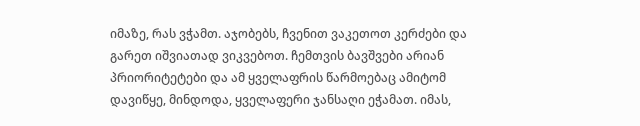იმაზე, რას ვჭამთ. აჯობებს, ჩვენით ვაკეთოთ კერძები და გარეთ იშვიათად ვიკვებოთ. ჩემთვის ბავშვები არიან პრიორიტეტები და ამ ყველაფრის წარმოებაც ამიტომ დავიწყე, მინდოდა, ყველაფერი ჯანსაღი ეჭამათ. იმას,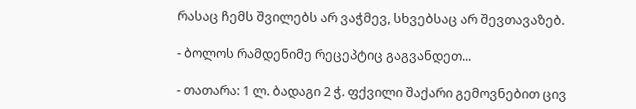რასაც ჩემს შვილებს არ ვაჭმევ, სხვებსაც არ შევთავაზებ.

- ბოლოს რამდენიმე რეცეპტიც გაგვანდეთ...

- თათარა: 1 ლ. ბადაგი 2 ჭ. ფქვილი შაქარი გემოვნებით ცივ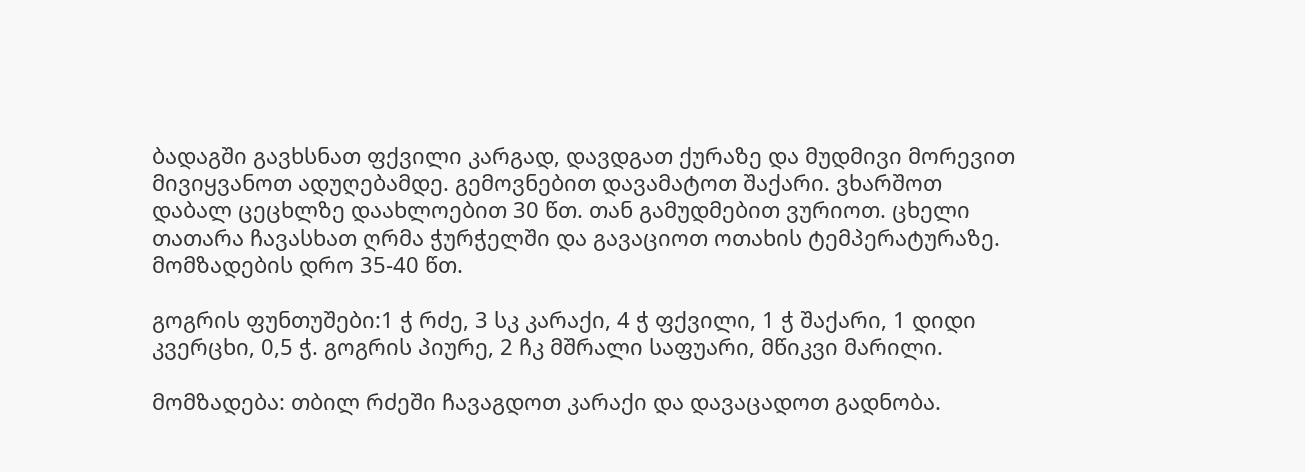ბადაგში გავხსნათ ფქვილი კარგად, დავდგათ ქურაზე და მუდმივი მორევით მივიყვანოთ ადუღებამდე. გემოვნებით დავამატოთ შაქარი. ვხარშოთ დაბალ ცეცხლზე დაახლოებით 30 წთ. თან გამუდმებით ვურიოთ. ცხელი თათარა ჩავასხათ ღრმა ჭურჭელში და გავაციოთ ოთახის ტემპერატურაზე. მომზადების დრო 35-40 წთ.

გოგრის ფუნთუშები:1 ჭ რძე, 3 სკ კარაქი, 4 ჭ ფქვილი, 1 ჭ შაქარი, 1 დიდი კვერცხი, 0,5 ჭ. გოგრის პიურე, 2 ჩკ მშრალი საფუარი, მწიკვი მარილი.

მომზადება: თბილ რძეში ჩავაგდოთ კარაქი და დავაცადოთ გადნობა.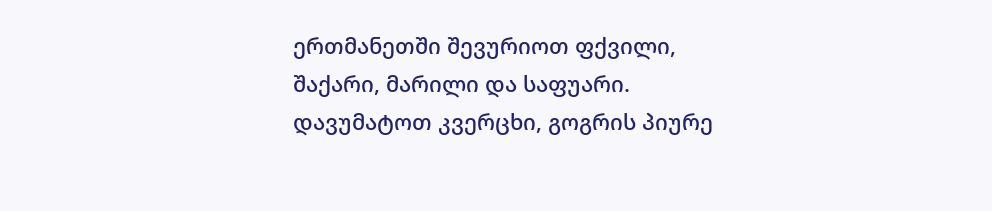ერთმანეთში შევურიოთ ფქვილი, შაქარი, მარილი და საფუარი. დავუმატოთ კვერცხი, გოგრის პიურე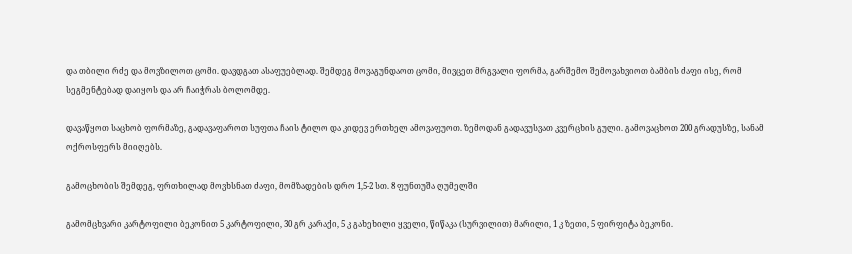და თბილი რძე და მოვზილოთ ცომი. დავდგათ ასაფუებლად. შემდეგ მოვაგუნდაოთ ცომი, მივცეთ მრგვალი ფორმა, გარშემო შემოვახვიოთ ბამბის ძაფი ისე, რომ სეგმენტებად დაიყოს და არ ჩაიჭრას ბოლომდე.

დავაწყოთ საცხობ ფორმაზე, გადავაფაროთ სუფთა ჩაის ტილო და კიდევ ერთხელ ამოვაფუოთ. ზემოდან გადავუსვათ კვერცხის გული. გამოვაცხოთ 200 გრადუსზე, სანამ ოქროსფერს მიიღებს.

გამოცხობის შემდეგ, ფრთხილად მოვხსნათ ძაფი, მომზადების დრო 1,5-2 სთ. 8 ფუნთუშა ღუმელში

გამომცხვარი კარტოფილი ბეკონით 5 კარტოფილი, 30 გრ კარაქი, 5 კ გახეხილი ყველი, წიწაკა (სურვილით) მარილი, 1 კ ზეთი, 5 ფირფიტა ბეკონი.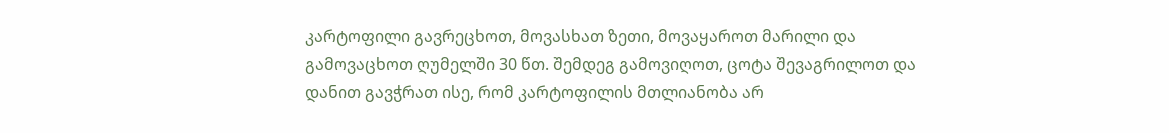კარტოფილი გავრეცხოთ, მოვასხათ ზეთი, მოვაყაროთ მარილი და გამოვაცხოთ ღუმელში 30 წთ. შემდეგ გამოვიღოთ, ცოტა შევაგრილოთ და დანით გავჭრათ ისე, რომ კარტოფილის მთლიანობა არ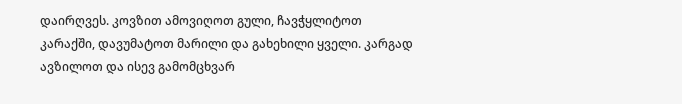დაირღვეს. კოვზით ამოვიღოთ გული, ჩავჭყლიტოთ კარაქში, დავუმატოთ მარილი და გახეხილი ყველი. კარგად ავზილოთ და ისევ გამომცხვარ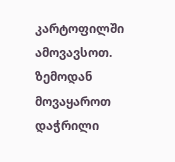კარტოფილში ამოვავსოთ. ზემოდან მოვაყაროთ დაჭრილი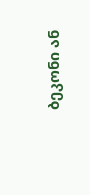ბეკონი ან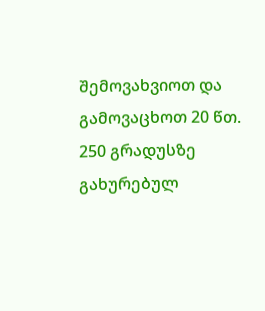შემოვახვიოთ და გამოვაცხოთ 20 წთ. 250 გრადუსზე გახურებულ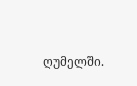ღუმელში.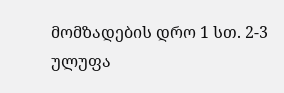მომზადების დრო 1 სთ. 2-3 ულუფა